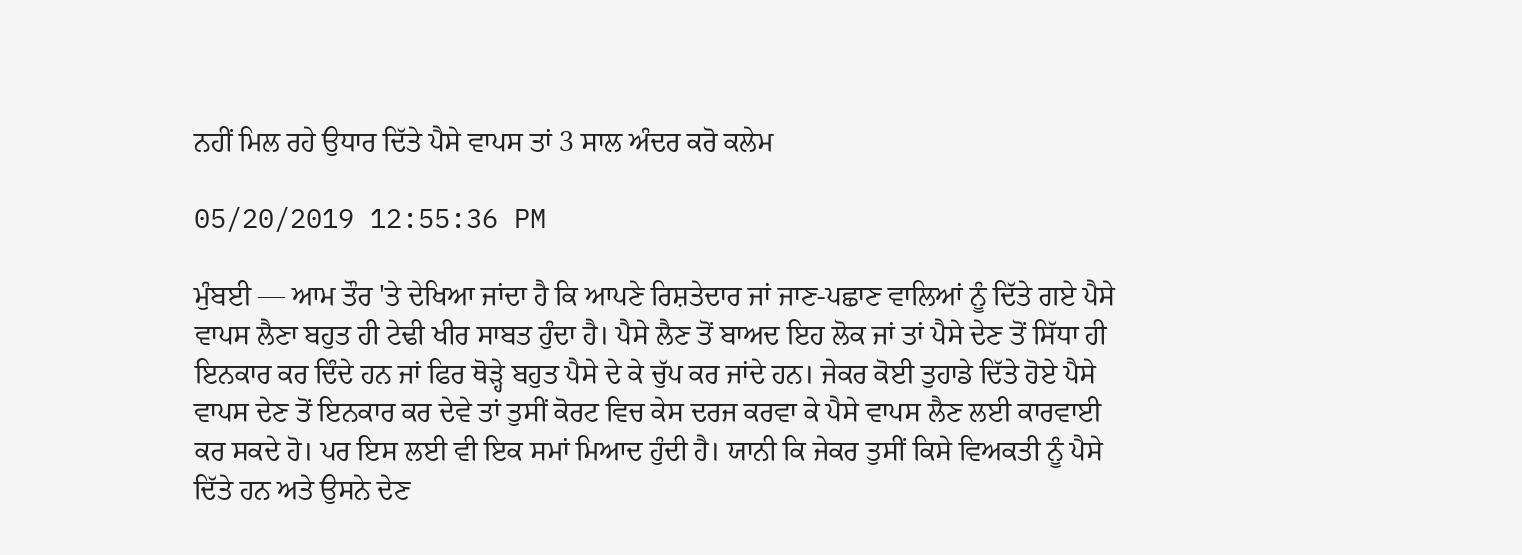ਨਹੀਂ ਮਿਲ ਰਹੇ ਉਧਾਰ ਦਿੱਤੇ ਪੈਸੇ ਵਾਪਸ ਤਾਂ 3 ਸਾਲ ਅੰਦਰ ਕਰੋ ਕਲੇਮ

05/20/2019 12:55:36 PM

ਮੁੰਬਈ — ਆਮ ਤੌਰ 'ਤੇ ਦੇਖਿਆ ਜਾਂਦਾ ਹੈ ਕਿ ਆਪਣੇ ਰਿਸ਼ਤੇਦਾਰ ਜਾਂ ਜਾਣ-ਪਛਾਣ ਵਾਲਿਆਂ ਨੂੰ ਦਿੱਤੇ ਗਏ ਪੈਸੇ ਵਾਪਸ ਲੈਣਾ ਬਹੁਤ ਹੀ ਟੇਢੀ ਖੀਰ ਸਾਬਤ ਹੁੰਦਾ ਹੈ। ਪੈਸੇ ਲੈਣ ਤੋਂ ਬਾਅਦ ਇਹ ਲੋਕ ਜਾਂ ਤਾਂ ਪੈਸੇ ਦੇਣ ਤੋਂ ਸਿੱਧਾ ਹੀ ਇਨਕਾਰ ਕਰ ਦਿੰਦੇ ਹਨ ਜਾਂ ਫਿਰ ਥੋੜ੍ਹੇ ਬਹੁਤ ਪੈਸੇ ਦੇ ਕੇ ਚੁੱਪ ਕਰ ਜਾਂਦੇ ਹਨ। ਜੇਕਰ ਕੋਈ ਤੁਹਾਡੇ ਦਿੱਤੇ ਹੋਏ ਪੈਸੇ ਵਾਪਸ ਦੇਣ ਤੋਂ ਇਨਕਾਰ ਕਰ ਦੇਵੇ ਤਾਂ ਤੁਸੀਂ ਕੋਰਟ ਵਿਚ ਕੇਸ ਦਰਜ ਕਰਵਾ ਕੇ ਪੈਸੇ ਵਾਪਸ ਲੈਣ ਲਈ ਕਾਰਵਾਈ ਕਰ ਸਕਦੇ ਹੋ। ਪਰ ਇਸ ਲਈ ਵੀ ਇਕ ਸਮਾਂ ਮਿਆਦ ਹੁੰਦੀ ਹੈ। ਯਾਨੀ ਕਿ ਜੇਕਰ ਤੁਸੀਂ ਕਿਸੇ ਵਿਅਕਤੀ ਨੂੰ ਪੈਸੇ ਦਿੱਤੇ ਹਨ ਅਤੇ ਉਸਨੇ ਦੇਣ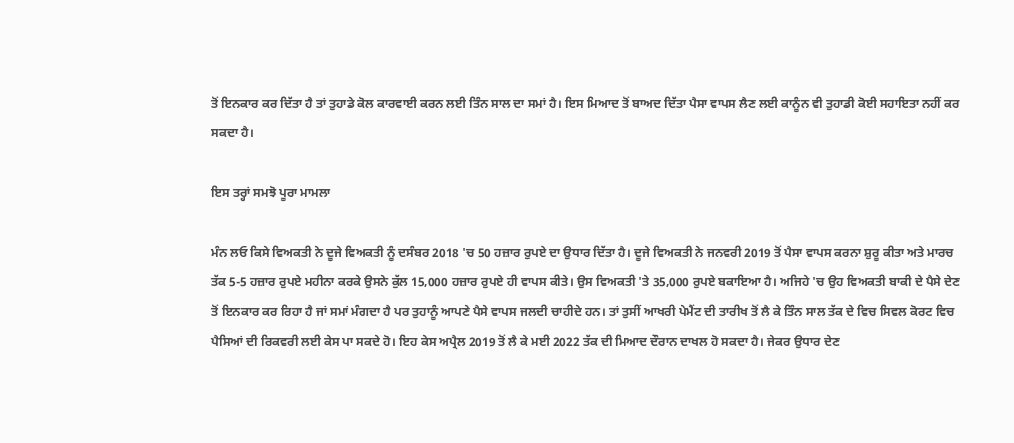ਤੋਂ ਇਨਕਾਰ ਕਰ ਦਿੱਤਾ ਹੈ ਤਾਂ ਤੁਹਾਡੇ ਕੋਲ ਕਾਰਵਾਈ ਕਰਨ ਲਈ ਤਿੰਨ ਸਾਲ ਦਾ ਸਮਾਂ ਹੈ। ਇਸ ਮਿਆਦ ਤੋਂ ਬਾਅਦ ਦਿੱਤਾ ਪੈਸਾ ਵਾਪਸ ਲੈਣ ਲਈ ਕਾਨੂੰਨ ਵੀ ਤੁਹਾਡੀ ਕੋਈ ਸਹਾਇਤਾ ਨਹੀਂ ਕਰ ਸਕਦਾ ਹੈ।

ਇਸ ਤਰ੍ਹਾਂ ਸਮਝੋ ਪੂਰਾ ਮਾਮਲਾ

ਮੰਨ ਲਓ ਕਿਸੇ ਵਿਅਕਤੀ ਨੇ ਦੂਜੇ ਵਿਅਕਤੀ ਨੂੰ ਦਸੰਬਰ 2018 'ਚ 50 ਹਜ਼ਾਰ ਰੁਪਏ ਦਾ ਉਧਾਰ ਦਿੱਤਾ ਹੈ। ਦੂਜੇ ਵਿਅਕਤੀ ਨੇ ਜਨਵਰੀ 2019 ਤੋਂ ਪੈਸਾ ਵਾਪਸ ਕਰਨਾ ਸ਼ੁਰੂ ਕੀਤਾ ਅਤੇ ਮਾਰਚ ਤੱਕ 5-5 ਹਜ਼ਾਰ ਰੁਪਏ ਮਹੀਨਾ ਕਰਕੇ ਉਸਨੇ ਕੁੱਲ 15,000 ਹਜ਼ਾਰ ਰੁਪਏ ਹੀ ਵਾਪਸ ਕੀਤੇ। ਉਸ ਵਿਅਕਤੀ 'ਤੇ 35,000 ਰੁਪਏ ਬਕਾਇਆ ਹੈ। ਅਜਿਹੇ 'ਚ ਉਹ ਵਿਅਕਤੀ ਬਾਕੀ ਦੇ ਪੈਸੇ ਦੇਣ ਤੋਂ ਇਨਕਾਰ ਕਰ ਰਿਹਾ ਹੈ ਜਾਂ ਸਮਾਂ ਮੰਗਦਾ ਹੈ ਪਰ ਤੁਹਾਨੂੰ ਆਪਣੇ ਪੈਸੇ ਵਾਪਸ ਜਲਦੀ ਚਾਹੀਦੇ ਹਨ। ਤਾਂ ਤੁਸੀਂ ਆਖਰੀ ਪੇਮੈਂਟ ਦੀ ਤਾਰੀਖ ਤੋਂ ਲੈ ਕੇ ਤਿੰਨ ਸਾਲ ਤੱਕ ਦੇ ਵਿਚ ਸਿਵਲ ਕੋਰਟ ਵਿਚ ਪੈਸਿਆਂ ਦੀ ਰਿਕਵਰੀ ਲਈ ਕੇਸ ਪਾ ਸਕਦੇ ਹੋ। ਇਹ ਕੇਸ ਅਪ੍ਰੈਲ 2019 ਤੋਂ ਲੈ ਕੇ ਮਈ 2022 ਤੱਕ ਦੀ ਮਿਆਦ ਦੌਰਾਨ ਦਾਖਲ ਹੋ ਸਕਦਾ ਹੈ। ਜੇਕਰ ਉਧਾਰ ਦੇਣ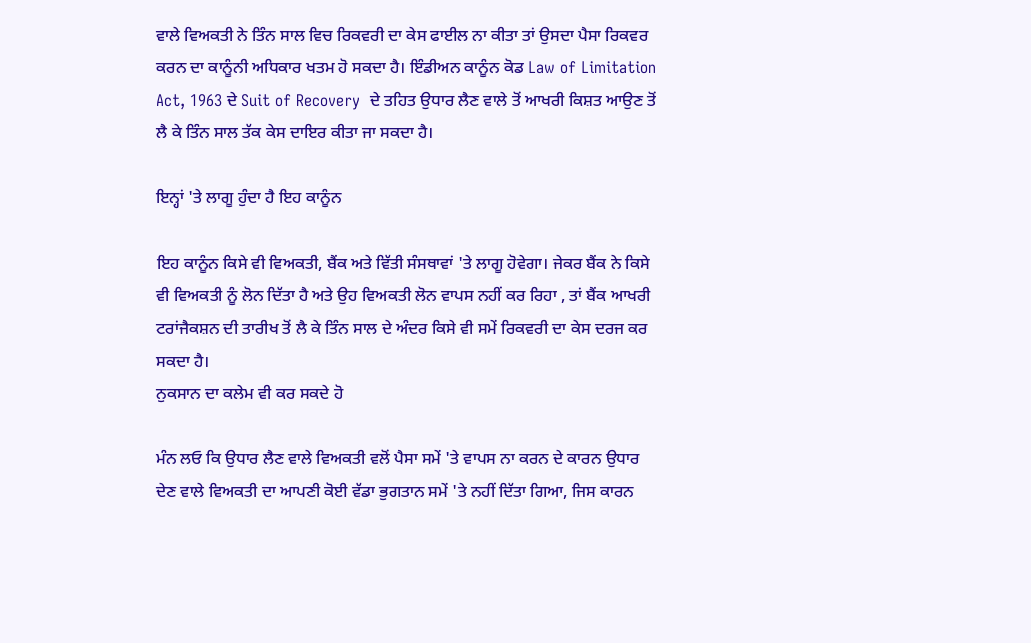ਵਾਲੇ ਵਿਅਕਤੀ ਨੇ ਤਿੰਨ ਸਾਲ ਵਿਚ ਰਿਕਵਰੀ ਦਾ ਕੇਸ ਫਾਈਲ ਨਾ ਕੀਤਾ ਤਾਂ ਉਸਦਾ ਪੈਸਾ ਰਿਕਵਰ ਕਰਨ ਦਾ ਕਾਨੂੰਨੀ ਅਧਿਕਾਰ ਖਤਮ ਹੋ ਸਕਦਾ ਹੈ। ਇੰਡੀਅਨ ਕਾਨੂੰਨ ਕੋਡ Law of Limitation Act, 1963 ਦੇ Suit of Recovery  ਦੇ ਤਹਿਤ ਉਧਾਰ ਲੈਣ ਵਾਲੇ ਤੋਂ ਆਖਰੀ ਕਿਸ਼ਤ ਆਉਣ ਤੋਂ ਲੈ ਕੇ ਤਿੰਨ ਸਾਲ ਤੱਕ ਕੇਸ ਦਾਇਰ ਕੀਤਾ ਜਾ ਸਕਦਾ ਹੈ।

ਇਨ੍ਹਾਂ 'ਤੇ ਲਾਗੂ ਹੁੰਦਾ ਹੈ ਇਹ ਕਾਨੂੰਨ

ਇਹ ਕਾਨੂੰਨ ਕਿਸੇ ਵੀ ਵਿਅਕਤੀ, ਬੈਂਕ ਅਤੇ ਵਿੱਤੀ ਸੰਸਥਾਵਾਂ 'ਤੇ ਲਾਗੂ ਹੋਵੇਗਾ। ਜੇਕਰ ਬੈਂਕ ਨੇ ਕਿਸੇ ਵੀ ਵਿਅਕਤੀ ਨੂੰ ਲੋਨ ਦਿੱਤਾ ਹੈ ਅਤੇ ਉਹ ਵਿਅਕਤੀ ਲੋਨ ਵਾਪਸ ਨਹੀਂ ਕਰ ਰਿਹਾ , ਤਾਂ ਬੈਂਕ ਆਖਰੀ ਟਰਾਂਜੈਕਸ਼ਨ ਦੀ ਤਾਰੀਖ ਤੋਂ ਲੈ ਕੇ ਤਿੰਨ ਸਾਲ ਦੇ ਅੰਦਰ ਕਿਸੇ ਵੀ ਸਮੇਂ ਰਿਕਵਰੀ ਦਾ ਕੇਸ ਦਰਜ ਕਰ ਸਕਦਾ ਹੈ।
ਨੁਕਸਾਨ ਦਾ ਕਲੇਮ ਵੀ ਕਰ ਸਕਦੇ ਹੋ

ਮੰਨ ਲਓ ਕਿ ਉਧਾਰ ਲੈਣ ਵਾਲੇ ਵਿਅਕਤੀ ਵਲੋਂ ਪੈਸਾ ਸਮੇਂ 'ਤੇ ਵਾਪਸ ਨਾ ਕਰਨ ਦੇ ਕਾਰਨ ਉਧਾਰ ਦੇਣ ਵਾਲੇ ਵਿਅਕਤੀ ਦਾ ਆਪਣੀ ਕੋਈ ਵੱਡਾ ਭੁਗਤਾਨ ਸਮੇਂ 'ਤੇ ਨਹੀਂ ਦਿੱਤਾ ਗਿਆ, ਜਿਸ ਕਾਰਨ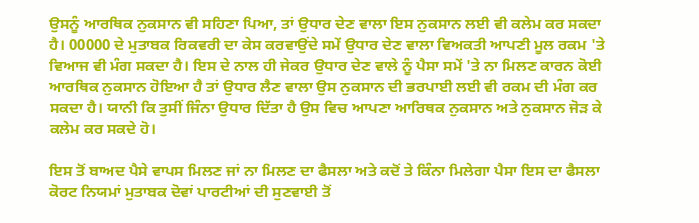ਉਸਨੂੰ ਆਰਥਿਕ ਨੁਕਸਾਨ ਵੀ ਸਹਿਣਾ ਪਿਆ, ਤਾਂ ਉਧਾਰ ਦੇਣ ਵਾਲਾ ਇਸ ਨੁਕਸਾਨ ਲਈ ਵੀ ਕਲੇਮ ਕਰ ਸਕਦਾ ਹੈ। 00000 ਦੇ ਮੁਤਾਬਕ ਰਿਕਵਰੀ ਦਾ ਕੇਸ ਕਰਵਾਉਂਦੇ ਸਮੇਂ ਉਧਾਰ ਦੇਣ ਵਾਲਾ ਵਿਅਕਤੀ ਆਪਣੀ ਮੂਲ ਰਕਮ 'ਤੇ ਵਿਆਜ ਵੀ ਮੰਗ ਸਕਦਾ ਹੈ। ਇਸ ਦੇ ਨਾਲ ਹੀ ਜੇਕਰ ਉਧਾਰ ਦੇਣ ਵਾਲੇ ਨੂੰ ਪੈਸਾ ਸਮੇਂ 'ਤੇ ਨਾ ਮਿਲਣ ਕਾਰਨ ਕੋਈ ਆਰਥਿਕ ਨੁਕਸਾਨ ਹੋਇਆ ਹੈ ਤਾਂ ਉਧਾਰ ਲੈਣ ਵਾਲਾ ਉਸ ਨੁਕਸਾਨ ਦੀ ਭਰਪਾਈ ਲਈ ਵੀ ਰਕਮ ਦੀ ਮੰਗ ਕਰ ਸਕਦਾ ਹੈ। ਯਾਨੀ ਕਿ ਤੁਸੀਂ ਜਿੰਨਾ ਉਧਾਰ ਦਿੱਤਾ ਹੈ ਉਸ ਵਿਚ ਆਪਣਾ ਆਰਿਥਕ ਨੁਕਸਾਨ ਅਤੇ ਨੁਕਸਾਨ ਜੋੜ ਕੇ ਕਲੇਮ ਕਰ ਸਕਦੇ ਹੋ।

ਇਸ ਤੋਂ ਬਾਅਦ ਪੈਸੇ ਵਾਪਸ ਮਿਲਣ ਜਾਂ ਨਾ ਮਿਲਣ ਦਾ ਫੈਸਲਾ ਅਤੇ ਕਦੋਂ ਤੇ ਕਿੰਨਾ ਮਿਲੇਗਾ ਪੈਸਾ ਇਸ ਦਾ ਫੈਸਲਾ ਕੋਰਟ ਨਿਯਮਾਂ ਮੁਤਾਬਕ ਦੋਵਾਂ ਪਾਰਟੀਆਂ ਦੀ ਸੁਣਵਾਈ ਤੋਂ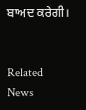ਬਾਅਦ ਕਰੇਗੀ।


Related News